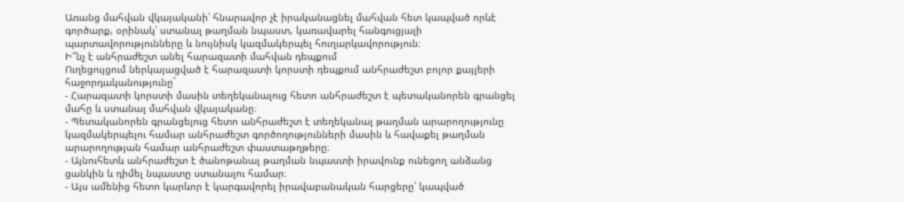Առանց մահվան վկայականի՝ հնարավոր չէ իրականացնել մահվան հետ կապված որևէ գործարք, օրինակ՝ ստանալ թաղման նպաստ, կառավարել հանգուցյալի պարտավորությունները և նույնիսկ կազմակերպել հուղարկավորություն։
Ի՞նչ է անհրաժեշտ անել հարազատի մահվան դեպքում
Ուղեցույցում ներկայացված է հարազատի կորստի դեպքում անհրաժեշտ բոլոր քայլերի հաջորդականությունը`
- Հարազատի կորստի մասին տեղեկանալուց հետո անհրաժեշտ է պետականորեն գրանցել մահը և ստանալ մահվան վկայականը։
- Պետականորեն գրանցելուց հետո անհրաժեշտ է տեղեկանալ թաղման արարողությունը կազմակերպելու համար անհրաժեշտ գործողությունների մասին և հավաքել թաղման արարողության համար անհրաժեշտ փաստաթղթերը։
- Այնուհետև անհրաժեշտ է ծանոթանալ թաղման նպաստի իրավունք ունեցող անձանց ցանկին և դիմել նպաստը ստանալու համար։
- Այս ամենից հետո կարևոր է կարգավորել իրավաբանական հարցերը՝ կապված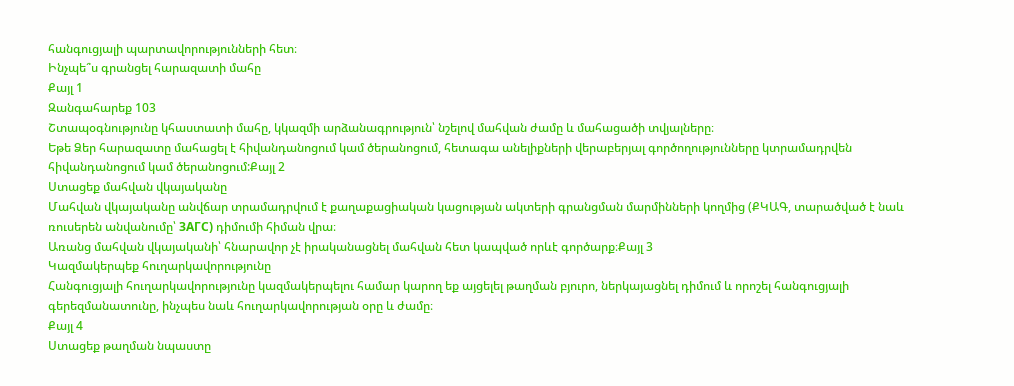հանգուցյալի պարտավորությունների հետ։
Ինչպե՞ս գրանցել հարազատի մահը
Քայլ 1
Զանգահարեք 103
Շտապօգնությունը կհաստատի մահը, կկազմի արձանագրություն՝ նշելով մահվան ժամը և մահացածի տվյալները։
Եթե Ձեր հարազատը մահացել է հիվանդանոցում կամ ծերանոցում, հետագա անելիքների վերաբերյալ գործողությունները կտրամադրվեն հիվանդանոցում կամ ծերանոցում:Քայլ 2
Ստացեք մահվան վկայականը
Մահվան վկայականը անվճար տրամադրվում է քաղաքացիական կացության ակտերի գրանցման մարմինների կողմից (ՔԿԱԳ, տարածված է նաև ռուսերեն անվանումը՝ ЗАГС) դիմումի հիման վրա։
Առանց մահվան վկայականի՝ հնարավոր չէ իրականացնել մահվան հետ կապված որևէ գործարք։Քայլ 3
Կազմակերպեք հուղարկավորությունը
Հանգուցյալի հուղարկավորությունը կազմակերպելու համար կարող եք այցելել թաղման բյուրո, ներկայացնել դիմում և որոշել հանգուցյալի գերեզմանատունը, ինչպես նաև հուղարկավորության օրը և ժամը։
Քայլ 4
Ստացեք թաղման նպաստը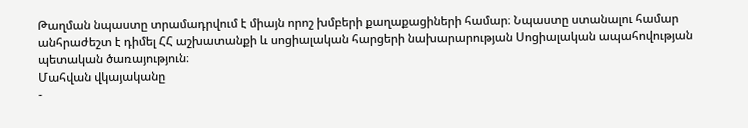Թաղման նպաստը տրամադրվում է միայն որոշ խմբերի քաղաքացիների համար։ Նպաստը ստանալու համար անհրաժեշտ է դիմել ՀՀ աշխատանքի և սոցիալական հարցերի նախարարության Սոցիալական ապահովության պետական ծառայություն։
Մահվան վկայականը
-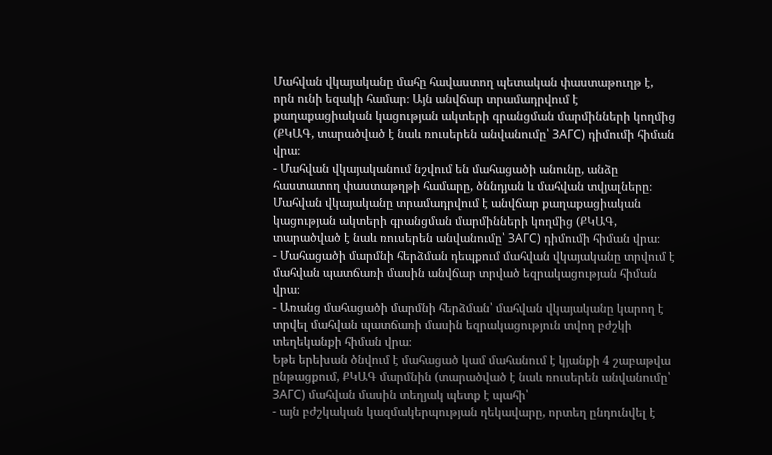Մահվան վկայականը մահը հավաստող պետական փաստաթուղթ է, որն ունի եզակի համար։ Այն անվճար տրամադրվում է քաղաքացիական կացության ակտերի գրանցման մարմինների կողմից (ՔԿԱԳ, տարածված է նաև ռուսերեն անվանումը՝ ЗАГС) դիմումի հիման վրա։
- Մահվան վկայականում նշվում են մահացածի անունը, անձը հաստատող փաստաթղթի համարը, ծննդյան և մահվան տվյալները։
Մահվան վկայականը տրամադրվում է անվճար քաղաքացիական կացության ակտերի գրանցման մարմինների կողմից (ՔԿԱԳ, տարածված է նաև ռուսերեն անվանումը՝ ЗАГС) դիմումի հիման վրա։
- Մահացածի մարմնի հերձման դեպքում մահվան վկայականը տրվում է մահվան պատճառի մասին անվճար տրված եզրակացության հիման վրա։
- Առանց մահացածի մարմնի հերձման՝ մահվան վկայականը կարող է տրվել մահվան պատճառի մասին եզրակացություն տվող բժշկի տեղեկանքի հիման վրա։
Եթե երեխան ծնվում է մահացած կամ մահանում է կյանքի 4 շաբաթվա ընթացքում, ՔԿԱԳ մարմնին (տարածված է նաև ռուսերեն անվանումը՝ ЗАГС) մահվան մասին տեղյակ պետք է պահի՝
- այն բժշկական կազմակերպության ղեկավարը, որտեղ ընդունվել է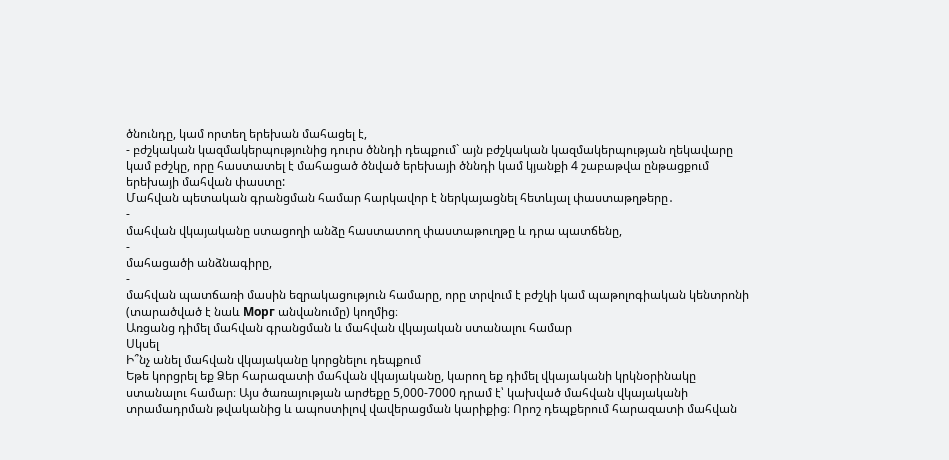ծնունդը, կամ որտեղ երեխան մահացել է,
- բժշկական կազմակերպությունից դուրս ծննդի դեպքում` այն բժշկական կազմակերպության ղեկավարը կամ բժշկը, որը հաստատել է մահացած ծնված երեխայի ծննդի կամ կյանքի 4 շաբաթվա ընթացքում երեխայի մահվան փաստը:
Մահվան պետական գրանցման համար հարկավոր է ներկայացնել հետևյալ փաստաթղթերը․
-
մահվան վկայականը ստացողի անձը հաստատող փաստաթուղթը և դրա պատճենը,
-
մահացածի անձնագիրը,
-
մահվան պատճառի մասին եզրակացություն համարը, որը տրվում է բժշկի կամ պաթոլոգիական կենտրոնի (տարածված է նաև Морг անվանումը) կողմից։
Առցանց դիմել մահվան գրանցման և մահվան վկայական ստանալու համար
Սկսել
Ի՞նչ անել մահվան վկայականը կորցնելու դեպքում
Եթե կորցրել եք Ձեր հարազատի մահվան վկայականը, կարող եք դիմել վկայականի կրկնօրինակը ստանալու համար։ Այս ծառայության արժեքը 5,000-7000 դրամ է՝ կախված մահվան վկայականի տրամադրման թվականից և ապոստիլով վավերացման կարիքից։ Որոշ դեպքերում հարազատի մահվան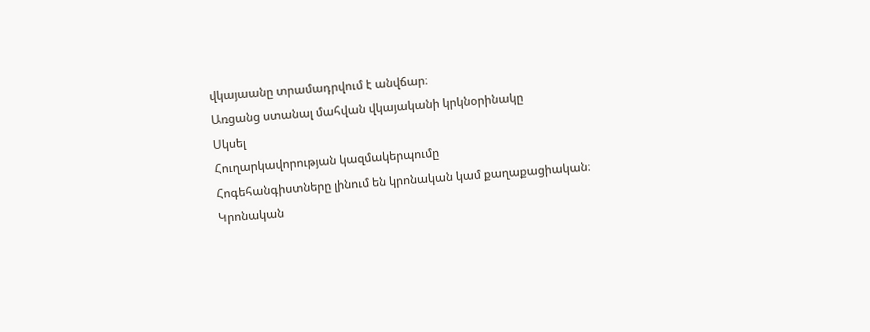վկայաանը տրամադրվում է անվճար։
Առցանց ստանալ մահվան վկայականի կրկնօրինակը
Սկսել
Հուղարկավորության կազմակերպումը
Հոգեհանգիստները լինում են կրոնական կամ քաղաքացիական։
Կրոնական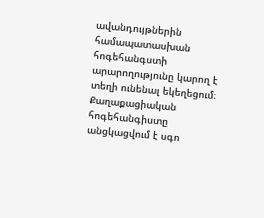ավանդույթներին համապատասխան հոգեհանգստի արարողությունը կարող է տեղի ունենալ եկեղեցում։
Քաղաքացիական հոգեհանգիստը անցկացվում է սգո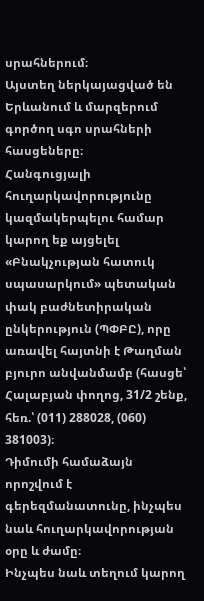սրահներում։
Այստեղ ներկայացված են Երևանում և մարզերում գործող սգո սրահների հասցեները։
Հանգուցյալի հուղարկավորությունը կազմակերպելու համար կարող եք այցելել «Բնակչության հատուկ սպասարկում» պետական փակ բաժնետիրական ընկերություն (ՊՓԲԸ), որը առավել հայտնի է Թաղման բյուրո անվանմամբ (հասցե՝ Հալաբյան փողոց, 31/2 շենք, հեռ.՝ (011) 288028, (060) 381003)։
Դիմումի համաձայն որոշվում է գերեզմանատունը, ինչպես նաև հուղարկավորության օրը և ժամը։
Ինչպես նաև տեղում կարող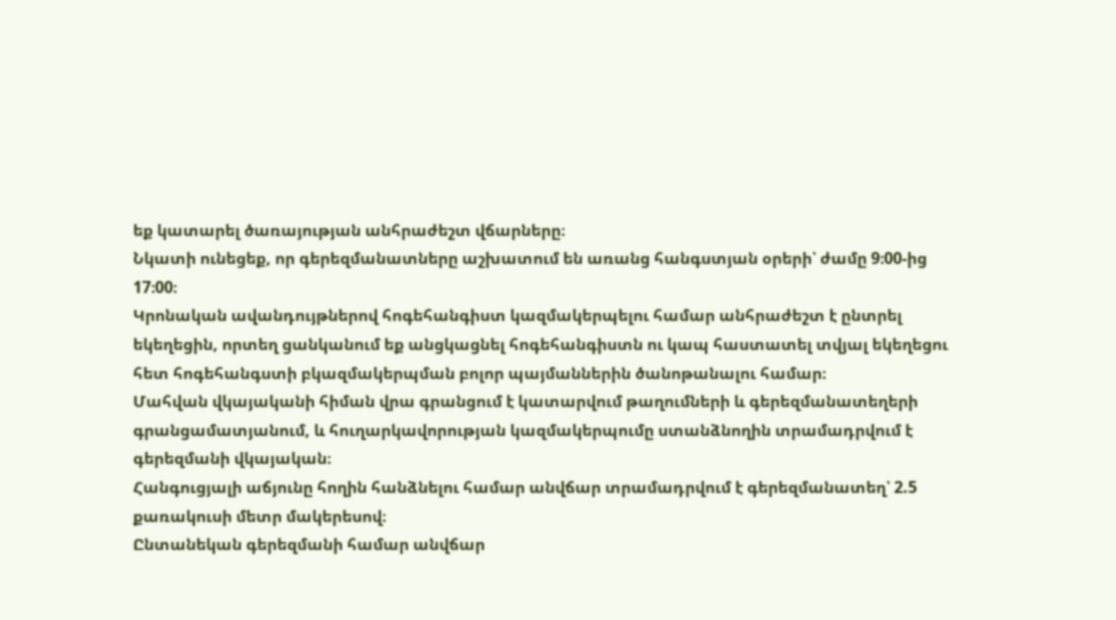եք կատարել ծառայության անհրաժեշտ վճարները։
Նկատի ունեցեք, որ գերեզմանատները աշխատում են առանց հանգստյան օրերի՝ ժամը 9։00-ից 17։00։
Կրոնական ավանդույթներով հոգեհանգիստ կազմակերպելու համար անհրաժեշտ է ընտրել եկեղեցին, որտեղ ցանկանում եք անցկացնել հոգեհանգիստն ու կապ հաստատել տվյալ եկեղեցու հետ հոգեհանգստի բկազմակերպման բոլոր պայմաններին ծանոթանալու համար։
Մահվան վկայականի հիման վրա գրանցում է կատարվում թաղումների և գերեզմանատեղերի գրանցամատյանում, և հուղարկավորության կազմակերպումը ստանձնողին տրամադրվում է գերեզմանի վկայական։
Հանգուցյալի աճյունը հողին հանձնելու համար անվճար տրամադրվում է գերեզմանատեղ՝ 2.5 քառակուսի մետր մակերեսով։
Ընտանեկան գերեզմանի համար անվճար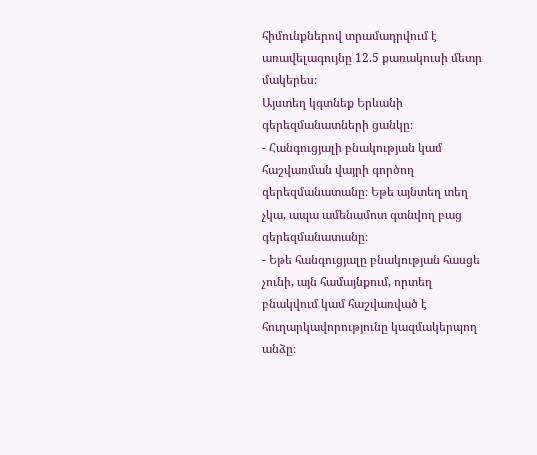հիմունքներով տրամադրվում է առավելագույնը 12.5 քառակուսի մետր մակերես։
Այստեղ կգտնեք Երևանի գերեզմանատների ցանկը։
- Հանգուցյալի բնակության կամ հաշվառման վայրի գործող գերեզմանատանը։ Եթե այնտեղ տեղ չկա, ապա ամենամոտ գտնվող բաց գերեզմանատանը։
- Եթե հանգուցյալը բնակության հասցե չունի, այն համայնքում, որտեղ բնակվում կամ հաշվառված է հուղարկավորությունը կազմակերպող անձը։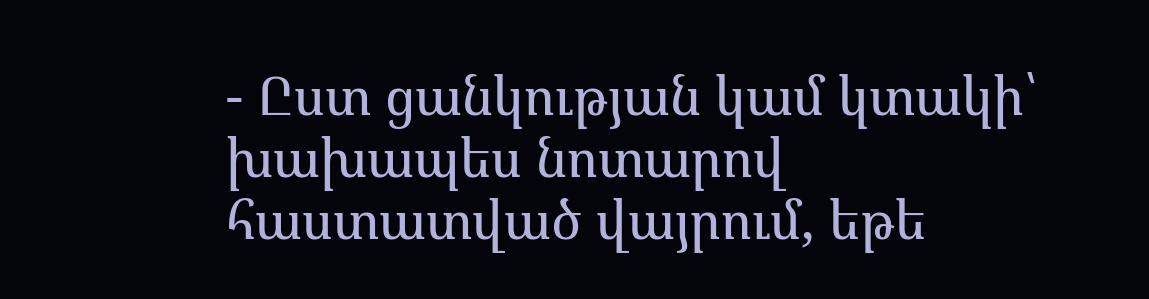- Ըստ ցանկության կամ կտակի՝ խախապես նոտարով հաստատված վայրում, եթե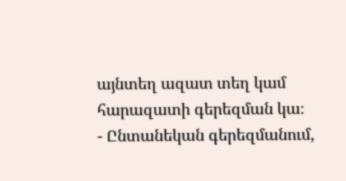այնտեղ ազատ տեղ կամ հարազատի գերեզման կա։
- Ընտանեկան գերեզմանում,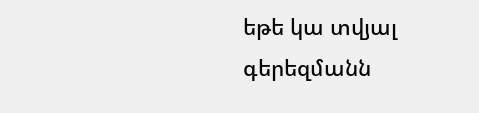եթե կա տվյալ գերեզմանն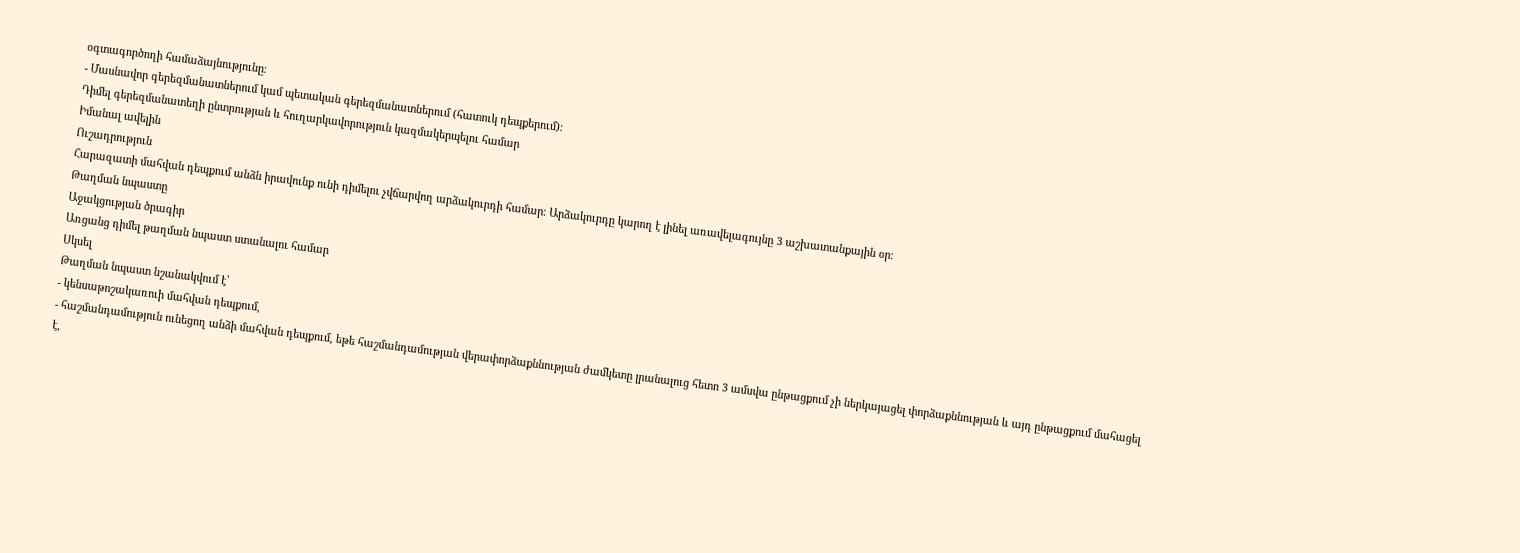օգտագործողի համաձայնությունը։
- Մասնավոր գերեզմանատներում կամ պետական գերեզմանատներում (հատուկ դեպքերում)։
Դիմել գերեզմանատեղի ընտրության և հուղարկավորություն կազմակերպելու համար
Իմանալ ավելին
Ուշադրություն
Հարազատի մահվան դեպքում անձն իրավունք ունի դիմելու չվճարվող արձակուրդի համար։ Արձակուրդը կարող է լինել առավելագույնը 3 աշխատանքային օր։
Թաղման նպաստը
Աջակցության ծրագիր
Առցանց դիմել թաղման նպաստ ստանալու համար
Սկսել
Թաղման նպաստ նշանակվում է՝
- կենսաթոշակառուի մահվան դեպքում,
- հաշմանդամություն ունեցող անձի մահվան դեպքում, եթե հաշմանդամության վերափորձաքննության ժամկետը լրանալուց հետո 3 ամսվա ընթացքում չի ներկայացել փորձաքննության և այդ ընթացքում մահացել է,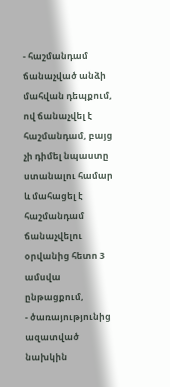- հաշմանդամ ճանաչված անձի մահվան դեպքում, ով ճանաչվել է հաշմանդամ, բայց չի դիմել նպաստը ստանալու համար և մահացել է հաշմանդամ ճանաչվելու օրվանից հետո 3 ամսվա ընթացքում,
- ծառայությունից ազատված նախկին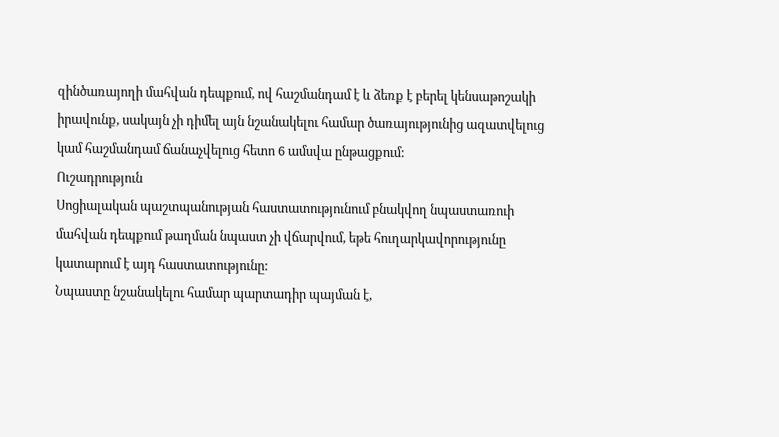զինծառայողի մահվան դեպքում, ով հաշմանդամ է և ձեռք է բերել կենսաթոշակի իրավունք, սակայն չի դիմել այն նշանակելու համար ծառայությունից ազատվելուց կամ հաշմանդամ ճանաչվելուց հետո 6 ամսվա ընթացքում:
Ուշադրություն
Սոցիալական պաշտպանության հաստատությունում բնակվող նպաստառուի մահվան դեպքում թաղման նպաստ չի վճարվում, եթե հուղարկավորությունը կատարում է այդ հաստատությունը:
Նպաստը նշանակելու համար պարտադիր պայման է,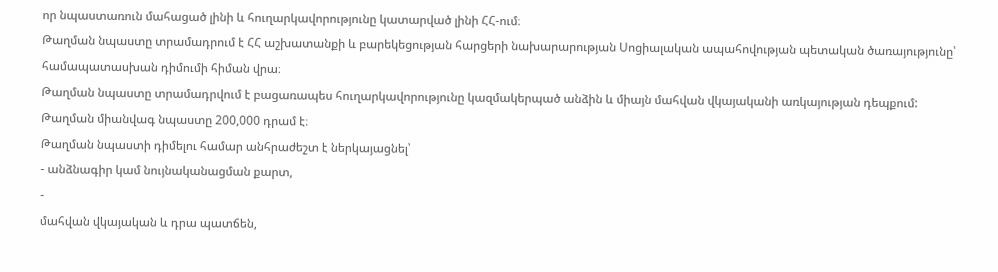որ նպաստառուն մահացած լինի և հուղարկավորությունը կատարված լինի ՀՀ-ում։
Թաղման նպաստը տրամադրում է ՀՀ աշխատանքի և բարեկեցության հարցերի նախարարության Սոցիալական ապահովության պետական ծառայությունը՝ համապատասխան դիմումի հիման վրա։
Թաղման նպաստը տրամադրվում է բացառապես հուղարկավորությունը կազմակերպած անձին և միայն մահվան վկայականի առկայության դեպքում:
Թաղման միանվագ նպաստը 200,000 դրամ է։
Թաղման նպաստի դիմելու համար անհրաժեշտ է ներկայացնել՝
- անձնագիր կամ նույնականացման քարտ,
-
մահվան վկայական և դրա պատճեն,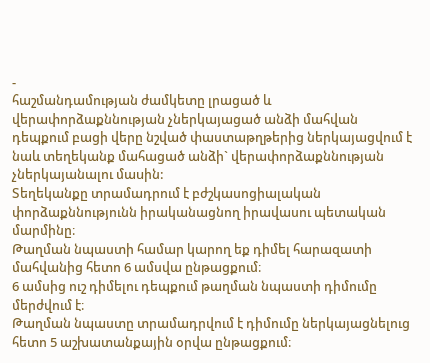-
հաշմանդամության ժամկետը լրացած և վերափորձաքննության չներկայացած անձի մահվան դեպքում բացի վերը նշված փաստաթղթերից ներկայացվում է նաև տեղեկանք մահացած անձի` վերափորձաքննության չներկայանալու մաuին:
Տեղեկանքը տրամադրում է բժշկասոցիալական փորձաքննությունն իրականացնող իրավասու պետական մարմինը։
Թաղման նպաստի համար կարող եք դիմել հարազատի մահվանից հետո 6 ամսվա ընթացքում։
6 ամսից ուշ դիմելու դեպքում թաղման նպաստի դիմումը մերժվում է։
Թաղման նպաստը տրամադրվում է դիմումը ներկայացնելուց հետո 5 աշխատանքային օրվա ընթացքում։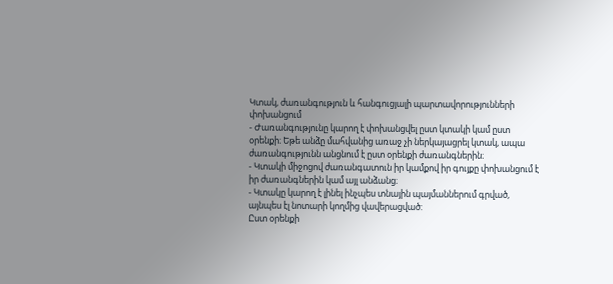Կտակ, ժառանգություն և հանգուցյալի պարտավորությունների փոխանցում
- Ժառանգությունը կարող է փոխանցվել ըստ կտակի կամ ըստ օրենքի։ Եթե անձը մահվանից առաջ չի ներկայացրել կտակ, ապա ժառանգությունն անցնում է ըստ օրենքի ժառանգներին։
- Կտակի միջոցով ժառանգատուն իր կամքով իր գույքը փոխանցում է իր ժառանգներին կամ այլ անձանց։
- Կտակը կարող է լինել ինչպես տնային պայմաններում գրված, այնպես էլ նոտարի կողմից վավերացված:
Ըստ օրենքի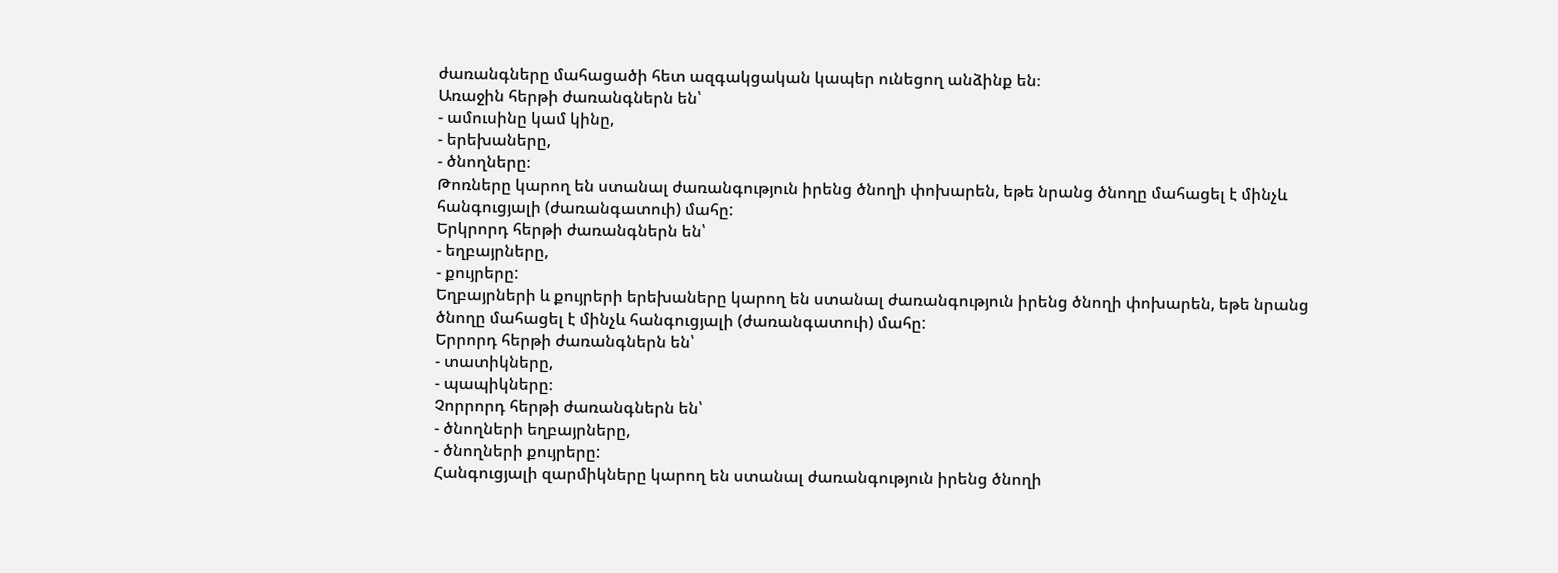ժառանգները մահացածի հետ ազգակցական կապեր ունեցող անձինք են։
Առաջին հերթի ժառանգներն են՝
- ամուսինը կամ կինը,
- երեխաները,
- ծնողները։
Թոռները կարող են ստանալ ժառանգություն իրենց ծնողի փոխարեն, եթե նրանց ծնողը մահացել է մինչև հանգուցյալի (ժառանգատուի) մահը:
Երկրորդ հերթի ժառանգներն են՝
- եղբայրները,
- քույրերը:
Եղբայրների և քույրերի երեխաները կարող են ստանալ ժառանգություն իրենց ծնողի փոխարեն, եթե նրանց ծնողը մահացել է մինչև հանգուցյալի (ժառանգատուի) մահը:
Երրորդ հերթի ժառանգներն են՝
- տատիկները,
- պապիկները։
Չորրորդ հերթի ժառանգներն են՝
- ծնողների եղբայրները,
- ծնողների քույրերը:
Հանգուցյալի զարմիկները կարող են ստանալ ժառանգություն իրենց ծնողի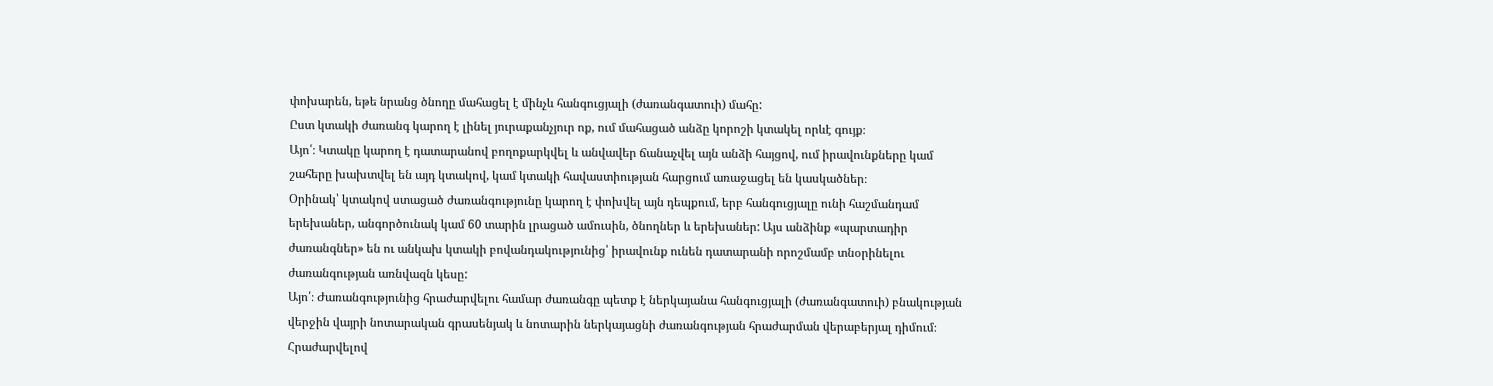փոխարեն, եթե նրանց ծնողը մահացել է մինչև հանգուցյալի (ժառանգատուի) մահը:
Ըստ կտակի ժառանգ կարող է լինել յուրաքանչյուր ոք, ում մահացած անձը կորոշի կտակել որևէ գույք։
Այո՛։ Կտակը կարող է դատարանով բողոքարկվել և անվավեր ճանաչվել այն անձի հայցով, ում իրավունքները կամ շահերը խախտվել են այդ կտակով, կամ կտակի հավաստիության հարցում առաջացել են կասկածներ։
Օրինակ՝ կտակով ստացած ժառանգությունը կարող է փոխվել այն դեպքում, երբ հանգուցյալը ունի հաշմանդամ երեխաներ, անգործունակ կամ 60 տարին լրացած ամուսին, ծնողներ և երեխաներ: Այս անձինք «պարտադիր ժառանգներ» են ու անկախ կտակի բովանդակությունից՝ իրավունք ունեն դատարանի որոշմամբ տնօրինելու ժառանգության առնվազն կեսը:
Այո՛։ Ժառանգությունից հրաժարվելու համար ժառանգը պետք է ներկայանա հանգուցյալի (ժառանգատուի) բնակության վերջին վայրի նոտարական գրասենյակ և նոտարին ներկայացնի ժառանգության հրաժարման վերաբերյալ դիմում։
Հրաժարվելով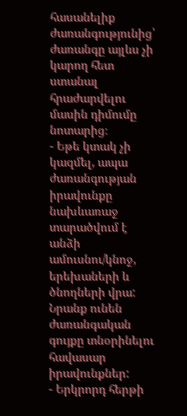հասանելիք ժառանգությունից՝ ժառանգը այլևս չի կարող հետ ստանալ հրաժարվելու մասին դիմումը նոտարից։
- Եթե կտակ չի կազմել, ապա ժառանգության իրավունքը նախևառաջ տարածվում է անձի ամուսնու/կնոջ, երեխաների և ծնողների վրա: Նրանք ունեն ժառանգական գույքը տնօրինելու հավասար իրավունքներ:
- Երկրորդ հերթի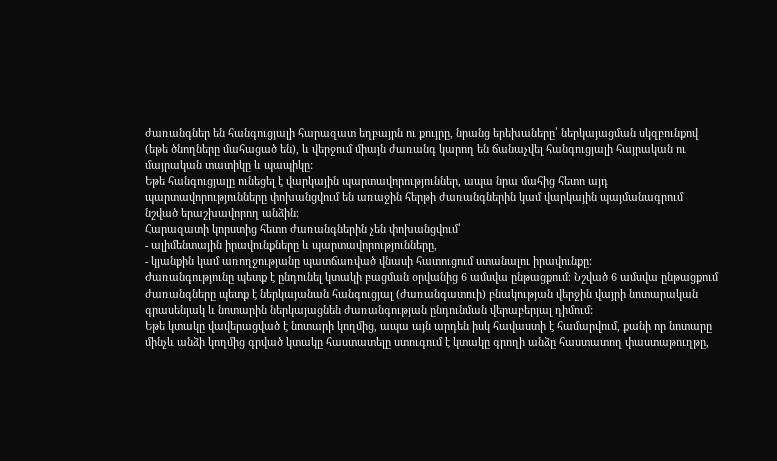ժառանգներ են հանգուցյալի հարազատ եղբայրն ու քույրը, նրանց երեխաները՝ ներկայացման սկզբունքով (եթե ծնողները մահացած են), և վերջում միայն ժառանգ կարող են ճանաչվել հանգուցյալի հայրական ու մայրական տատիկը և պապիկը:
Եթե հանգուցյալը ունեցել է վարկային պարտավորություններ, ապա նրա մահից հետո այդ պարտավորությունները փոխանցվում են առաջին հերթի ժառանգներին կամ վարկային պայմանագրում նշված երաշխավորող անձին։
Հարազատի կորստից հետո ժառանգներին չեն փոխանցվում՝
- ալիմենտային իրավունքները և պարտավորությունները,
- կյանքին կամ առողջությանը պատճառված վնասի հատուցում ստանալու իրավունքը։
Ժառանգությունը պետք է ընդունել կտակի բացման օրվանից 6 ամսվա ընթացքում։ Նշված 6 ամսվա ընթացքում ժառանգները պետք է ներկայանան հանգուցյալ (ժառանգատուի) բնակության վերջին վայրի նոտարական գրասենյակ և նոտարին ներկայացնեն ժառանգության ընդունման վերաբերյալ դիմում:
Եթե կտակը վավերացված է նոտարի կողմից, ապա այն արդեն իսկ հավաստի է համարվում, քանի որ նոտարը մինչև անձի կողմից գրված կտակը հաստատելը ստուգում է կտակը գրողի անձը հաստատող փաստաթուղթը,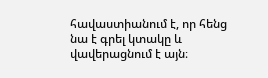հավաստիանում է, որ հենց նա է գրել կտակը և վավերացնում է այն։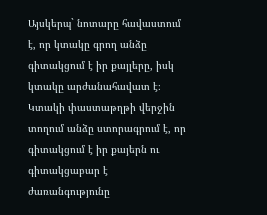Այսկերպ` նոտարը հավաստում է, որ կտակը գրող անձը գիտակցում է իր քայլերը, իսկ կտակը արժանահավատ է։ Կտակի փաստաթղթի վերջին տողում անձը ստորագրում է, որ գիտակցում է իր քայերն ու գիտակցաբար է ժառանգությունը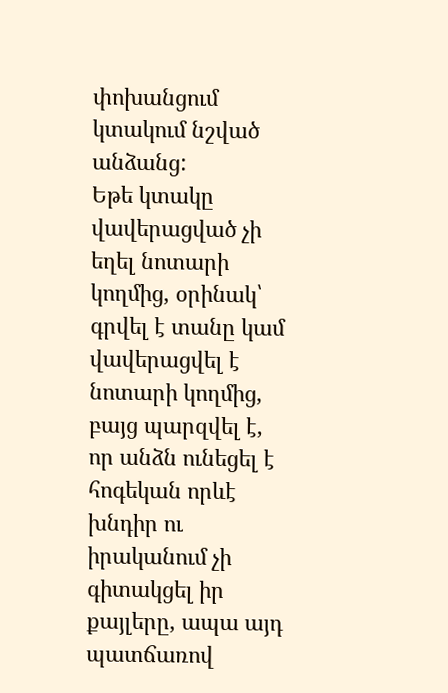փոխանցում կտակում նշված անձանց:
Եթե կտակը վավերացված չի եղել նոտարի կողմից, օրինակ՝ գրվել է տանը կամ վավերացվել է նոտարի կողմից, բայց պարզվել է, որ անձն ունեցել է հոգեկան որևէ խնդիր ու իրականում չի գիտակցել իր քայլերը, ապա այդ պատճառով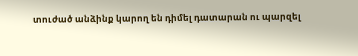տուժած անձինք կարող են դիմել դատարան ու պարզել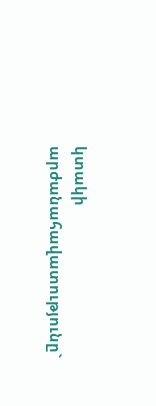կտակի արժանահավատությունը`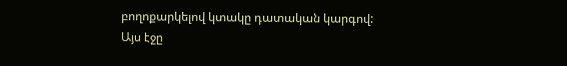բողոքարկելով կտակը դատական կարգով:
Այս էջը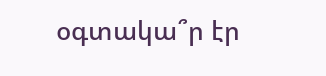օգտակա՞ր էր